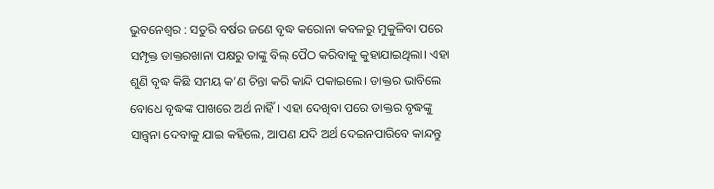ଭୁବନେଶ୍ବର : ସତୁରି ବର୍ଷର ଜଣେ ବୃଦ୍ଧ କରୋନା କବଳରୁ ମୁକୁଳିବା ପରେ ସମ୍ପୃକ୍ତ ଡାକ୍ତରଖାନା ପକ୍ଷରୁ ତାଙ୍କୁ ବିଲ୍ ପୈଠ କରିବାକୁ କୁହାଯାଇଥିଲା। ଏହା ଶୁଣି ବୃଦ୍ଧ କିଛି ସମୟ କ’ଣ ଚିନ୍ତା କରି କାନ୍ଦି ପକାଇଲେ। ଡାକ୍ତର ଭାବିଲେ ବୋଧେ ବୃଦ୍ଧଙ୍କ ପାଖରେ ଅର୍ଥ ନାହିଁ। ଏହା ଦେଖିବା ପରେ ଡାକ୍ତର ବୃଦ୍ଧଙ୍କୁ ସାନ୍ତ୍ବନା ଦେବାକୁ ଯାଇ କହିଲେ, ଆପଣ ଯଦି ଅର୍ଥ ଦେଇନପାରିବେ କାନ୍ଦନ୍ତୁ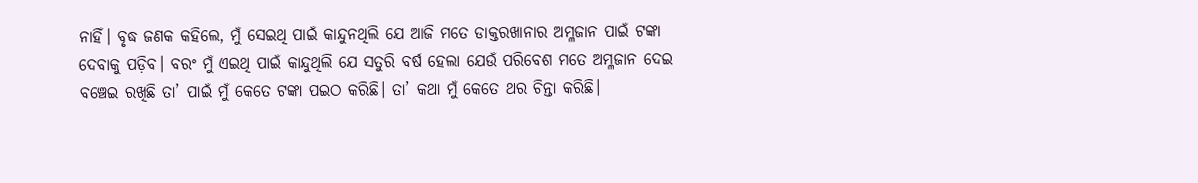ନାହିଁ। ବୃଦ୍ଧ ଜଣକ କହିଲେ, ମୁଁ ସେଇଥି ପାଇଁ କାନ୍ଦୁନଥିଲି ଯେ ଆଜି ମତେ ଡାକ୍ତରଖାନାର ଅମ୍ଳଜାନ ପାଇଁ ଟଙ୍କା ଦେବାକୁ ପଡ଼ିବ। ବରଂ ମୁଁ ଏଇଥି ପାଇଁ କାନ୍ଦୁଥିଲି ଯେ ସତୁରି ବର୍ଷ ହେଲା ଯେଉଁ ପରିବେଶ ମତେ ଅମ୍ଳଜାନ ଦେଇ ବଞ୍ଚେଇ ରଖିଛି ତା’ ପାଇଁ ମୁଁ କେତେ ଟଙ୍କା ପଇଠ କରିଛି। ତା’ କଥା ମୁଁ କେତେ ଥର ଚିନ୍ତା କରିଛି।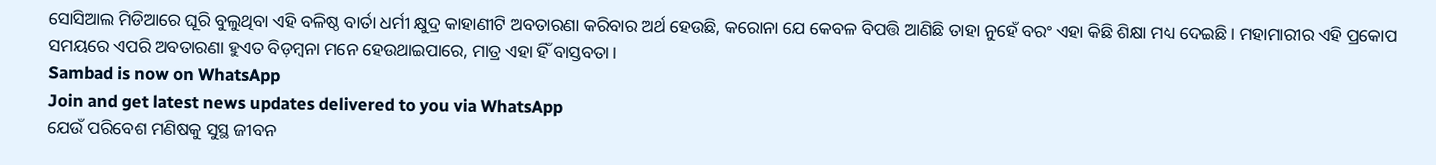ସୋସିଆଲ ମିଡିଆରେ ଘୂରି ବୁଲୁଥିବା ଏହି ବଳିଷ୍ଠ ବାର୍ତା ଧର୍ମୀ କ୍ଷୁଦ୍ର କାହାଣୀଟି ଅବତାରଣା କରିବାର ଅର୍ଥ ହେଉଛି, କରୋନା ଯେ କେବଳ ବିପତ୍ତି ଆଣିଛି ତାହା ନୁହେଁ ବରଂ ଏହା କିଛି ଶିକ୍ଷା ମଧ୍ୟ ଦେଇଛି। ମହାମାରୀର ଏହି ପ୍ରକୋପ ସମୟରେ ଏପରି ଅବତାରଣା ହୁଏତ ବିଡ଼ମ୍ବନା ମନେ ହେଉଥାଇପାରେ, ମାତ୍ର ଏହା ହିଁ ବାସ୍ତବତା।
Sambad is now on WhatsApp
Join and get latest news updates delivered to you via WhatsApp
ଯେଉଁ ପରିବେଶ ମଣିଷକୁ ସୁସ୍ଥ ଜୀବନ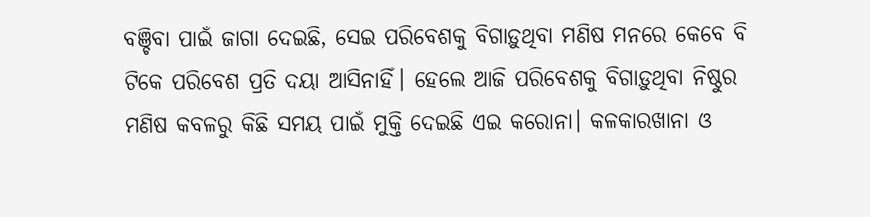ବଞ୍ଚିବା ପାଇଁ ଜାଗା ଦେଇଛି, ସେଇ ପରିବେଶକୁ ବିଗାଡ଼ୁଥିବା ମଣିଷ ମନରେ କେବେ ବି ଟିକେ ପରିବେଶ ପ୍ରତି ଦୟା ଆସିନାହିଁ। ହେଲେ ଆଜି ପରିବେଶକୁ ବିଗାଡ଼ୁଥିବା ନିଷ୍ଠୁର ମଣିଷ କବଳରୁ କିଛି ସମୟ ପାଇଁ ମୁକ୍ତି ଦେଇଛି ଏଇ କରୋନା। କଳକାରଖାନା ଓ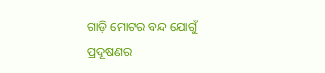ଗାଡ଼ି ମୋଟର ବନ୍ଦ ଯୋଗୁଁ ପ୍ରଦୂଷଣର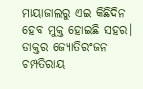ମାୟାଜାଲରୁ ଏଇ କିଛିଦିନ ହେବ ମୁକ୍ତ ହୋଇଛି ସହର। ଡାକ୍ତର ଜ୍ୟୋତିରଂଜନ ଚମ୍ପତିରାୟ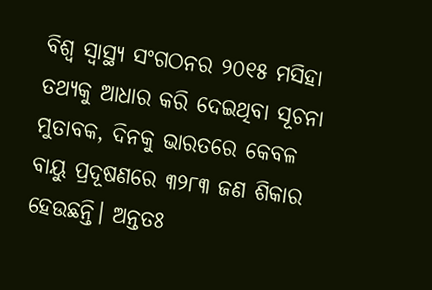ବିଶ୍ବ ସ୍ବାସ୍ଥ୍ୟ ସଂଗଠନର ୨୦୧୫ ମସିହା ତଥ୍ୟକୁ ଆଧାର କରି ଦେଇଥିବା ସୂଚନା ମୁତାବକ, ଦିନକୁ ଭାରତରେ କେବଳ ବାୟୁ ପ୍ରଦୂଷଣରେ ୩୨୮୩ ଜଣ ଶିକାର ହେଉଛନ୍ତି। ଅନ୍ତତଃ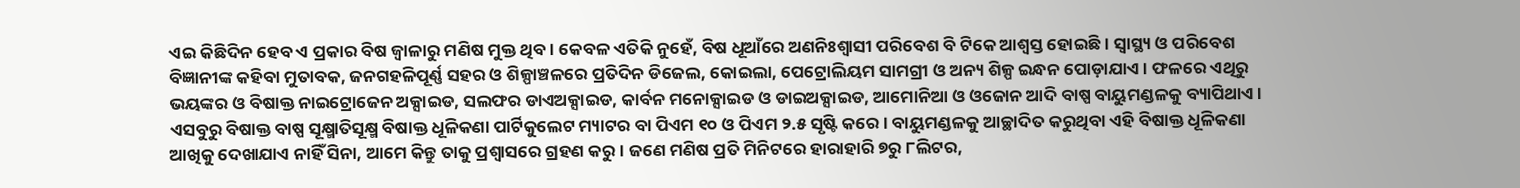ଏଇ କିଛିଦିନ ହେବ ଏ ପ୍ରକାର ବିଷ ଜ୍ବାଳାରୁ ମଣିଷ ମୁକ୍ତ ଥିବ। କେବଳ ଏତିକି ନୁହେଁ, ବିଷ ଧୂଆଁରେ ଅଣନିଃଶ୍ବାସୀ ପରିବେଶ ବି ଟିକେ ଆଶ୍ବସ୍ତ ହୋଇଛି। ସ୍ବାସ୍ଥ୍ୟ ଓ ପରିବେଶ ବିଜ୍ଞାନୀଙ୍କ କହିବା ମୁତାବକ, ଜନଗହଳିପୂର୍ଣ୍ଣ ସହର ଓ ଶିଳ୍ପାଞ୍ଚଳରେ ପ୍ରତିଦିନ ଡିଜେଲ, କୋଇଲା, ପେଟ୍ରୋଲିୟମ ସାମଗ୍ରୀ ଓ ଅନ୍ୟ ଶିଳ୍ପ ଇନ୍ଧନ ପୋଡ଼ାଯାଏ। ଫଳରେ ଏଥିରୁ ଭୟଙ୍କର ଓ ବିଷାକ୍ତ ନାଇଟ୍ରୋଜେନ ଅକ୍ସାଇଡ, ସଲଫର ଡାଏଅକ୍ସାଇଡ, କାର୍ବନ ମନୋକ୍ସାଇଡ ଓ ଡାଇଅକ୍ସାଇଡ, ଆମୋନିଆ ଓ ଓଜୋନ ଆଦି ବାଷ୍ପ ବାୟୁମଣ୍ଡଳକୁ ବ୍ୟାପିଥାଏ। ଏସବୁରୁ ବିଷାକ୍ତ ବାଷ୍ପ ସୂକ୍ଷ୍ମାତିସୂକ୍ଷ୍ମ ବିଷାକ୍ତ ଧୂଳିକଣା ପାର୍ଟିକୁଲେଟ ମ୍ୟାଟର ବା ପିଏମ ୧୦ ଓ ପିଏମ ୨.୫ ସୃଷ୍ଟି କରେ। ବାୟୁମଣ୍ଡଳକୁ ଆଚ୍ଛାଦିତ କରୁଥିବା ଏହି ବିଷାକ୍ତ ଧୂଳିକଣା ଆଖିକୁ ଦେଖାଯାଏ ନାହିଁ ସିନା, ଆମେ କିନ୍ତୁ ତାକୁ ପ୍ରଶ୍ବାସରେ ଗ୍ରହଣ କରୁ। ଜଣେ ମଣିଷ ପ୍ରତି ମିନିଟରେ ହାରାହାରି ୭ରୁ ୮ଲିଟର,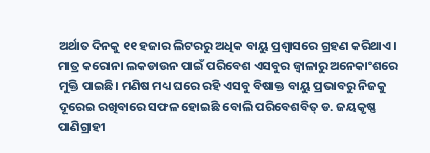ଅର୍ଥାତ ଦିନକୁ ୧୧ ହଜାର ଲିଟରରୁ ଅଧିକ ବାୟୁ ପ୍ରଶ୍ବାସରେ ଗ୍ରହଣ କରିଥାଏ। ମାତ୍ର କରୋନା ଲକଡାଉନ ପାଇଁ ପରିବେଶ ଏସବୁର ଜ୍ବାଳାରୁ ଅନେକାଂଶରେ ମୁକ୍ତି ପାଇଛି। ମଣିଷ ମଧ୍ୟ ଘରେ ରହି ଏସବୁ ବିଷାକ୍ତ ବାୟୁ ପ୍ରଭାବରୁ ନିଜକୁ ଦୂରେଇ ରଖିବାରେ ସଫଳ ହୋଇଛି ବୋଲି ପରିବେଶବିତ୍ ଡ. ଜୟକୃଷ୍ଣ ପାଣିଗ୍ରାହୀ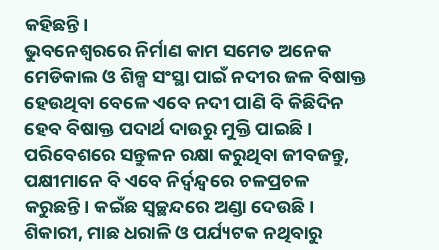କହିଛନ୍ତି।
ଭୁବନେଶ୍ବରରେ ନିର୍ମାଣ କାମ ସମେତ ଅନେକ ମେଡିକାଲ ଓ ଶିଳ୍ପ ସଂସ୍ଥା ପାଇଁ ନଦୀର ଜଳ ବିଷାକ୍ତ ହେଉଥିବା ବେଳେ ଏବେ ନଦୀ ପାଣି ବି କିଛିଦିନ ହେବ ବିଷାକ୍ତ ପଦାର୍ଥ ଦାଉରୁ ମୁକ୍ତି ପାଇଛି। ପରିବେଶରେ ସନ୍ତୁଳନ ରକ୍ଷା କରୁଥିବା ଜୀବଜନ୍ତୁ, ପକ୍ଷୀମାନେ ବି ଏବେ ନିର୍ଦ୍ବନ୍ଦ୍ବରେ ଚଳପ୍ରଚଳ କରୁଛନ୍ତି। କଇଁଛ ସ୍ବଚ୍ଛନ୍ଦରେ ଅଣ୍ଡା ଦେଉଛି। ଶିକାରୀ, ମାଛ ଧରାଳି ଓ ପର୍ଯ୍ୟଟକ ନଥିବାରୁ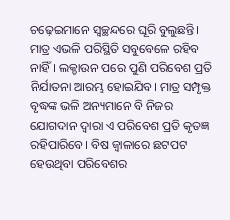ଚଢ଼େଇମାନେ ସ୍ବଚ୍ଛନ୍ଦରେ ଘୂରି ବୁଲୁଛନ୍ତି। ମାତ୍ର ଏଭଳି ପରିସ୍ଥିତି ସବୁବେଳେ ରହିବ ନାହିଁ। ଲକ୍ଡାଉନ ପରେ ପୁଣି ପରିବେଶ ପ୍ରତି ନିର୍ଯାତନା ଆରମ୍ଭ ହୋଇଯିବ। ମାତ୍ର ସମ୍ପୃକ୍ତ ବୃଦ୍ଧଙ୍କ ଭଳି ଅନ୍ୟମାନେ ବି ନିଜର ଯୋଗଦାନ ଦ୍ବାରା ଏ ପରିବେଶ ପ୍ରତି କୃତଜ୍ଞ ରହିପାରିବେ। ବିଷ ଜ୍ବାଳାରେ ଛଟପଟ ହେଉଥିବା ପରିବେଶର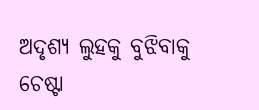ଅଦୃଶ୍ୟ ଲୁହକୁ ବୁଝିବାକୁ ଚେଷ୍ଟା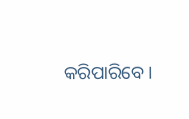କରିପାରିବେ।